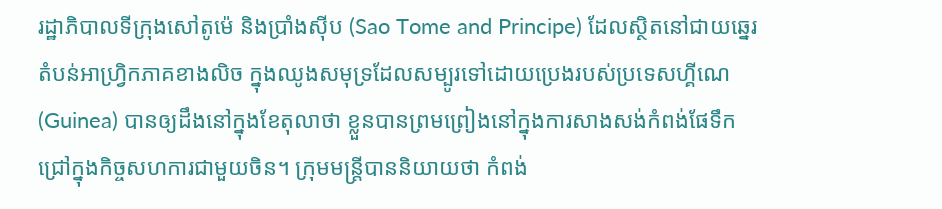រដ្ឋាភិបាលទីក្រុងសៅតូម៉េ និងប្រាំងស៊ីប (Sao Tome and Principe) ដែលស្ថិតនៅជាយឆ្នេរតំបន់អាហ្វ្រិកភាគខាងលិច ក្នុងឈូងសមុទ្រដែលសម្បូរទៅដោយប្រេងរបស់ប្រទេសហ្គីណេ (Guinea) បានឲ្យដឹងនៅក្នុងខែតុលាថា ខ្លួនបានព្រមព្រៀងនៅក្នុងការសាងសង់កំពង់ផែទឹកជ្រៅក្នុងកិច្ចសហការជាមួយចិន។ ក្រុមមន្រ្តីបាននិយាយថា កំពង់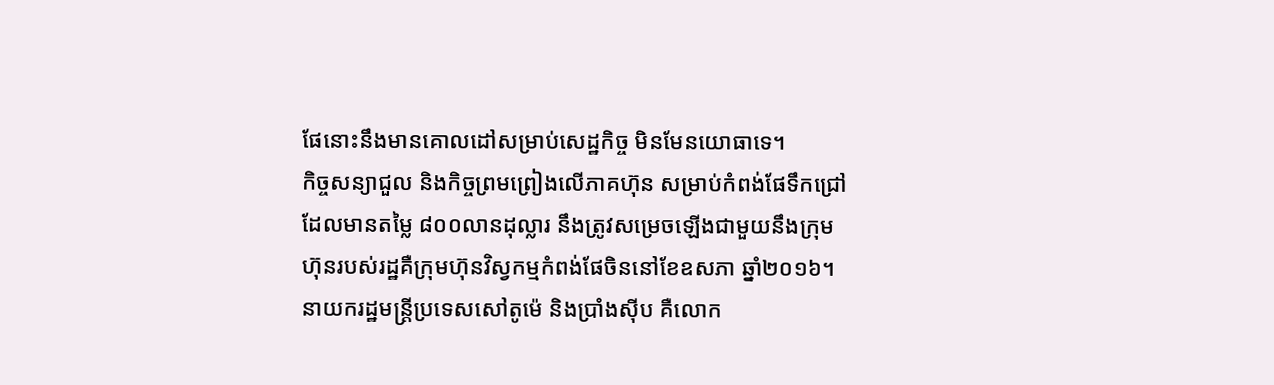ផែនោះនឹងមានគោលដៅសម្រាប់សេដ្ឋកិច្ច មិនមែនយោធាទេ។
កិច្ចសន្យាជួល និងកិច្ចព្រមព្រៀងលើភាគហ៊ុន សម្រាប់កំពង់ផែទឹកជ្រៅ ដែលមានតម្លៃ ៨០០លានដុល្លារ នឹងត្រូវសម្រេចឡើងជាមួយនឹងក្រុមហ៊ុនរបស់រដ្ឋគឺក្រុមហ៊ុនវិស្វកម្មកំពង់ផែចិននៅខែឧសភា ឆ្នាំ២០១៦។
នាយករដ្ឋមន្រ្តីប្រទេសសៅតូម៉េ និងប្រាំងស៊ីប គឺលោក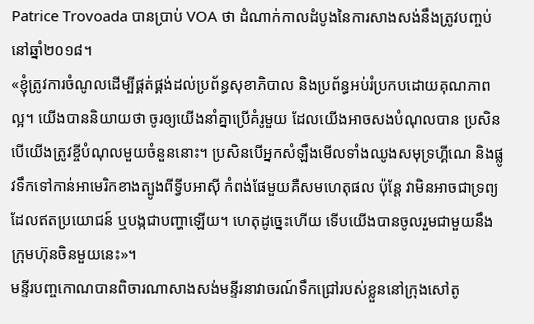Patrice Trovoada បានប្រាប់ VOA ថា ដំណាក់កាលដំបូងនៃការសាងសង់នឹងត្រូវបញ្ចប់នៅឆ្នាំ២០១៨។
«ខ្ញុំត្រូវការចំណូលដើម្បីផ្គត់ផ្គង់ដល់ប្រព័ន្ធសុខាភិបាល និងប្រព័ន្ធអប់រំប្រកបដោយគុណភាពល្អ។ យើងបាននិយាយថា ចូរឲ្យយើងនាំគ្នាប្រើគំរូមួយ ដែលយើងអាចសងបំណុលបាន ប្រសិនបើយើងត្រូវខ្ចីបំណុលមួយចំនួននោះ។ ប្រសិនបើអ្នកសំឡឹងមើលទាំងឈូងសមុទ្រហ្គីណេ និងផ្លូវទឹកទៅកាន់អាមេរិកខាងត្បូងពីទ្វីបអាស៊ី កំពង់ផែមួយគឺសមហេតុផល ប៉ុន្តែ វាមិនអាចជាទ្រព្យដែលឥតប្រយោជន៍ ឬបង្កជាបញ្ហាឡើយ។ ហេតុដូច្នេះហើយ ទើបយើងបានចូលរួមជាមួយនឹងក្រុមហ៊ុនចិនមួយនេះ»។
មន្ទីរបញ្ចកោណបានពិចារណាសាងសង់មន្ទីរនាវាចរណ៍ទឹកជ្រៅរបស់ខ្លួននៅក្រុងសៅតូ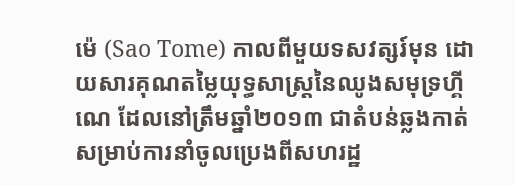ម៉េ (Sao Tome) កាលពីមួយទសវត្សរ៍មុន ដោយសារគុណតម្លៃយុទ្ធសាស្រ្តនៃឈូងសមុទ្រហ្គីណេ ដែលនៅត្រឹមឆ្នាំ២០១៣ ជាតំបន់ឆ្លងកាត់សម្រាប់ការនាំចូលប្រេងពីសហរដ្ឋ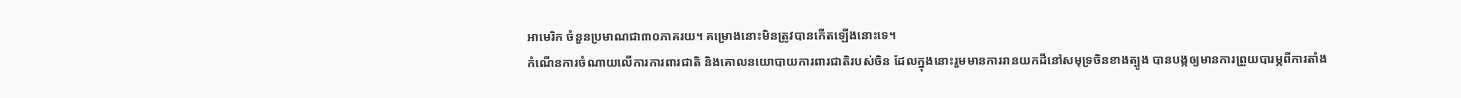អាមេរិក ចំនួនប្រមាណជា៣០ភាគរយ។ គម្រោងនោះមិនត្រូវបានកើតឡើងនោះទេ។
កំណើនការចំណាយលើការការពារជាតិ និងគោលនយោបាយការពារជាតិរបស់ចិន ដែលក្នុងនោះរួមមានការរានយកដីនៅសមុទ្រចិនខាងត្បូង បានបង្កឲ្យមានការព្រួយបារម្ភពីការតាំង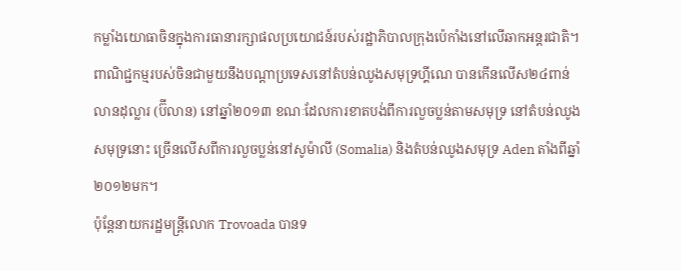កម្លាំងយោធាចិនក្នុងការធានារក្សាផលប្រយោជន៍របស់រដ្ឋាភិបាលក្រុងប៉េកាំងនៅលើឆាកអន្តរជាតិ។
ពាណិជ្ជកម្មរបស់ចិនជាមួយនឹងបណ្តាប្រទេសនៅតំបន់ឈូងសមុទ្រហ្គីណេ បានកើនលើស២៤ពាន់លានដុល្លារ (ប៊ីលាន) នៅឆ្នាំ២០១៣ ខណៈដែលការខាតបង់ពីការលួចប្លន់តាមសមុទ្រ នៅតំបន់ឈូងសមុទ្រនោះ ច្រើនលើសពីការលួចប្លន់នៅសូម៉ាលី (Somalia) និងតំបន់ឈូងសមុទ្រ Aden តាំងពីឆ្នាំ២០១២មក។
ប៉ុន្តែនាយករដ្ឋមន្រ្តីលោក Trovoada បានទ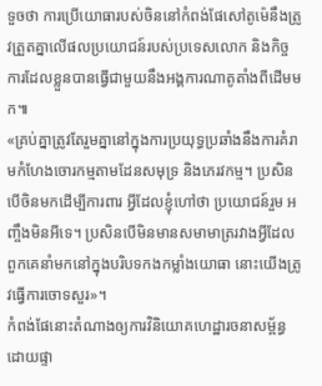ទួចថា ការប្រើយោធារបស់ចិននៅកំពង់ផែសៅតូម៉េនឹងត្រូវត្រួតគ្នាលើផលប្រយោជន៍របស់ប្រទេសលោក និងកិច្ចការដែលខ្លួនបានធ្វើជាមួយនឹងអង្គការណាតូតាំងពីដើមមក៕
«គ្រប់គ្នាត្រូវតែរួមគ្នានៅក្នុងការប្រយុទ្ធប្រឆាំងនឹងការគំរាមកំហែងចោរកម្មតាមដែនសមុទ្រ និងភេរវកម្ម។ ប្រសិនបើចិនមកដើម្បីការពារ អ្វីដែលខ្ញុំហៅថា ប្រយោជន៍រួម អញ្ចឹងមិនអីទេ។ ប្រសិនបើមិនមានសមាមាត្ររវាងអ្វីដែលពួកគេនាំមកនៅក្នុងបរិបទកងកម្លាំងយោធា នោះយើងត្រូវធ្វើការចោទសួរ»។
កំពង់ផែនោះតំណាងឲ្យការវិនិយោគហេដ្ឋារចនាសម្ព័ន្ធដោយផ្ទា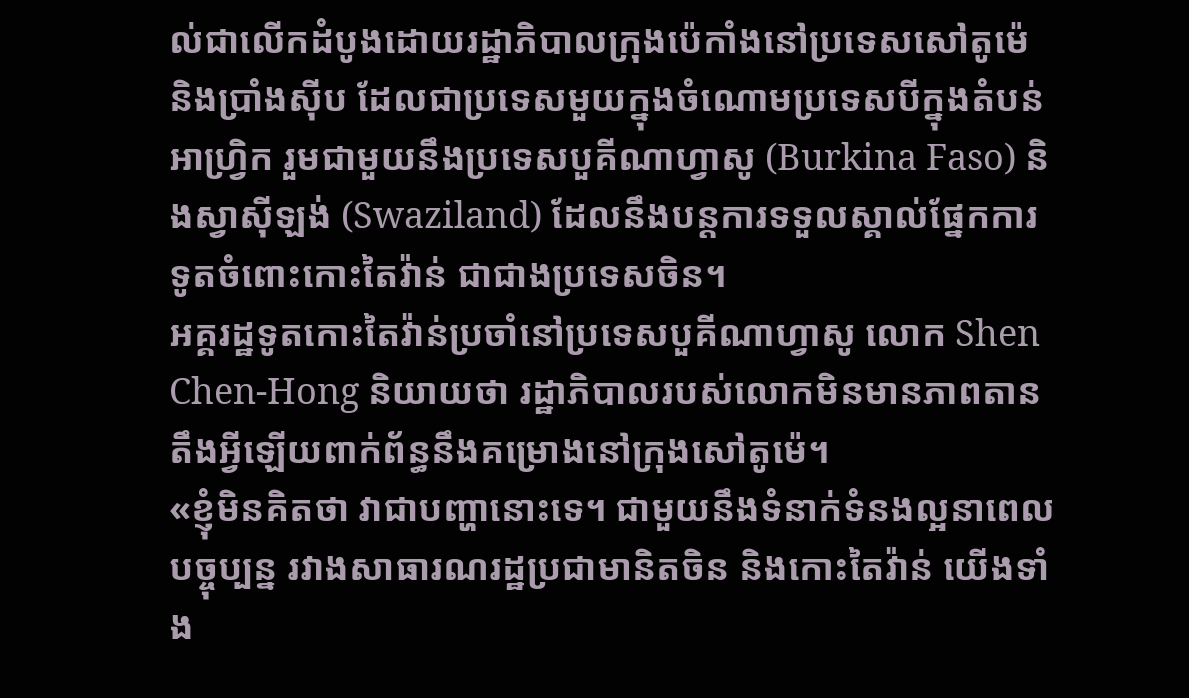ល់ជាលើកដំបូងដោយរដ្ឋាភិបាលក្រុងប៉េកាំងនៅប្រទេសសៅតូម៉េ និងប្រាំងស៊ីប ដែលជាប្រទេសមួយក្នុងចំណោមប្រទេសបីក្នុងតំបន់អាហ្វ្រិក រួមជាមួយនឹងប្រទេសបួគីណាហ្វាសូ (Burkina Faso) និងស្វាស៊ីឡង់ (Swaziland) ដែលនឹងបន្តការទទួលស្គាល់ផ្នែកការទូតចំពោះកោះតៃវ៉ាន់ ជាជាងប្រទេសចិន។
អគ្គរដ្ឋទូតកោះតៃវ៉ាន់ប្រចាំនៅប្រទេសបួគីណាហ្វាសូ លោក Shen Chen-Hong និយាយថា រដ្ឋាភិបាលរបស់លោកមិនមានភាពតានតឹងអ្វីឡើយពាក់ព័ន្ធនឹងគម្រោងនៅក្រុងសៅតូម៉េ។
«ខ្ញុំមិនគិតថា វាជាបញ្ហានោះទេ។ ជាមួយនឹងទំនាក់ទំនងល្អនាពេលបច្ចុប្បន្ន រវាងសាធារណរដ្ឋប្រជាមានិតចិន និងកោះតៃវ៉ាន់ យើងទាំង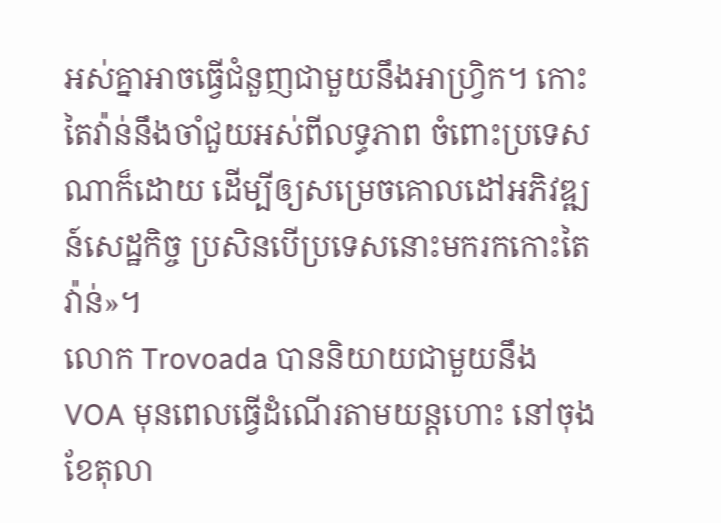អស់គ្នាអាចធ្វើជំនួញជាមួយនឹងអាហ្វ្រិក។ កោះតៃវ៉ាន់នឹងចាំជួយអស់ពីលទ្ធភាព ចំពោះប្រទេសណាក៏ដោយ ដើម្បីឲ្យសម្រេចគោលដៅអភិវឌ្ឍន៍សេដ្ឋកិច្ច ប្រសិនបើប្រទេសនោះមករកកោះតៃវ៉ាន់»។
លោក Trovoada បាននិយាយជាមួយនឹង VOA មុនពេលធ្វើដំណើរតាមយន្តហោះ នៅចុងខែតុលា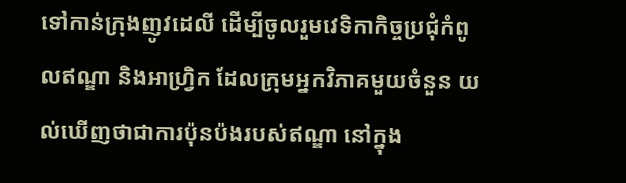ទៅកាន់ក្រុងញូវដេលី ដើម្បីចូលរួមវេទិកាកិច្ចប្រជុំកំពូលឥណ្ឌា និងអាហ្រ្វិក ដែលក្រុមអ្នកវិភាគមួយចំនួន យល់ឃើញថាជាការប៉ុនប៉ងរបស់ឥណ្ឌា នៅក្នុង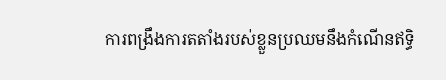ការពង្រឹងការតតាំងរបស់ខ្លួនប្រឈមនឹងកំណើនឥទ្ធិ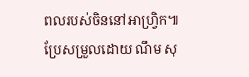ពលរបស់ចិននៅអាហ្វ្រិក៕
ប្រែសម្រួលដោយ ណឹម សុ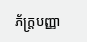ភ័ក្រ្តបញ្ញា